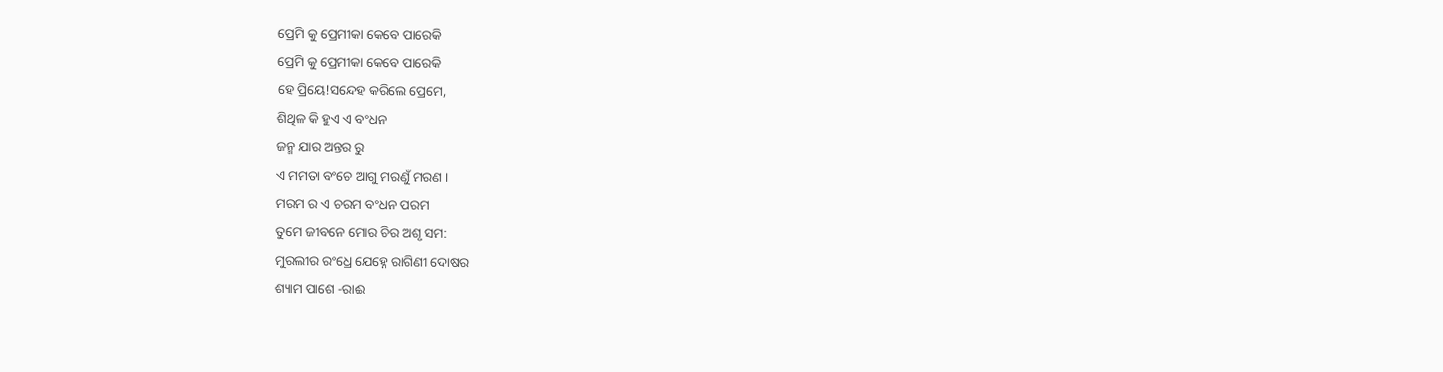ପ୍ରେମି କୁ ପ୍ରେମୀକା କେବେ ପାରେକି
ପ୍ରେମି କୁ ପ୍ରେମୀକା କେବେ ପାରେକି
ହେ ପ୍ରିୟେ!ସନ୍ଦେହ କରିଲେ ପ୍ରେମେ,
ଶିଥିଳ କି ହୁଏ ଏ ବଂଧନ
ଜନ୍ମ ଯାର ଅନ୍ତର ରୁ
ଏ ମମତା ବଂଚେ ଆଗୁ ମରଣୁଁ ମରଣ ।
ମରମ ର ଏ ଚରମ ବଂଧନ ପରମ
ତୁମେ ଜୀବନେ ମୋର ଚିର ଅଶୃ ସମ:
ମୁରଲୀର ରଂଧ୍ରେ ଯେହ୍ନେ ରାଗିଣୀ ଦୋଷର
ଶ୍ୟାମ ପାଶେ -ରାଈ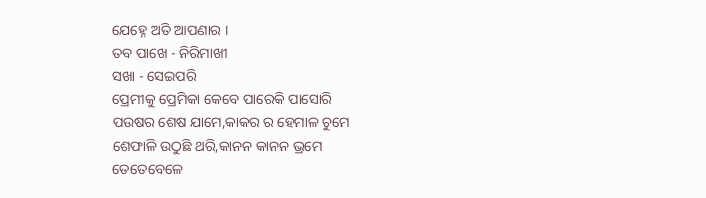ଯେହ୍ନେ ଅତି ଆପଣାର ।
ତବ ପାଖେ - ନିରିମାଖୀ
ସଖା - ସେଇପରି
ପ୍ରେମୀକୁ ପ୍ରେମିକା କେବେ ପାରେକି ପାସୋରି
ପଉଷର ଶେଷ ଯାମେ,କାକର ର ହେମାଳ ଚୁମେ
ଶେଫାଳି ଉଠୁଛି ଥରି,କାନନ କାନନ ଭ୍ରମେ
ତେତେବେଳେ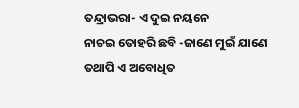ତନ୍ଦ୍ରାଭରା- ଏ ଦୁଇ ନୟନେ
ନାଚଇ ତୋହରି ଛବି -ଜାଣେ ମୁଇଁ ଯାଣେ
ତଥାପି ଏ ଅବୋଧିତ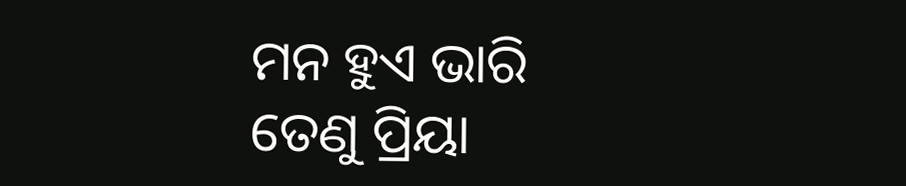ମନ ହୁଏ ଭାରି
ତେଣୁ ପ୍ରିୟା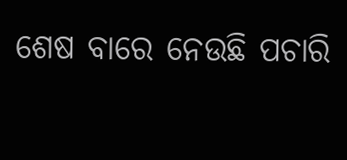ଶେଷ ବାରେ ନେଉଛି ପଚାରି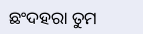ଛଂଦହରା ତୁମ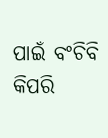ପାଇଁ ବଂଚିବି କିପରି